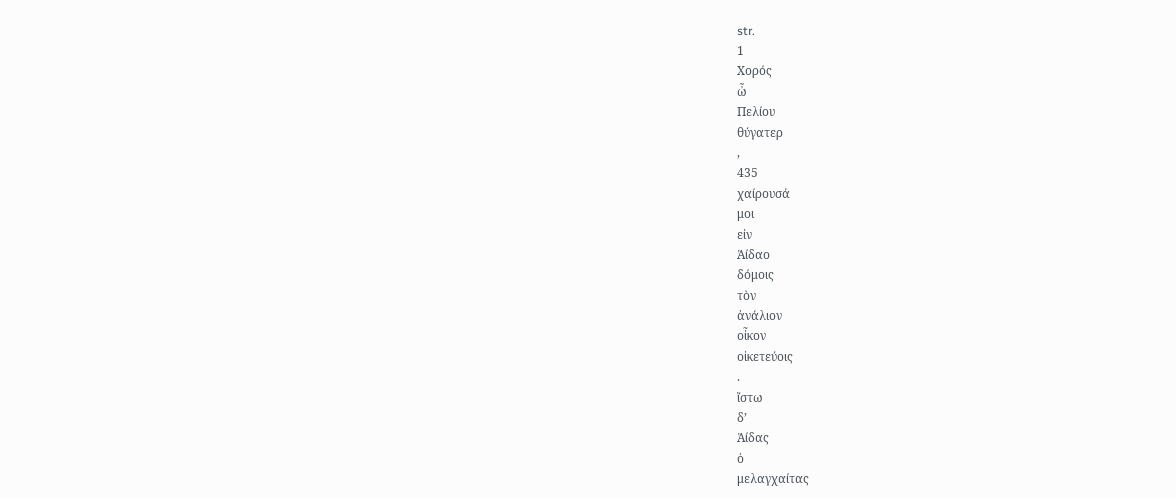str.
1
Χορός
ὦ
Πελίου
θύγατερ
,
435
χαίρουσά
μοι
εἰν
Ἀίδαο
δόμοις
τὸν
ἀνάλιον
οἶκον
οἰκετεύοις
.
ἴστω
δ’
Ἀίδας
ὁ
μελαγχαίτας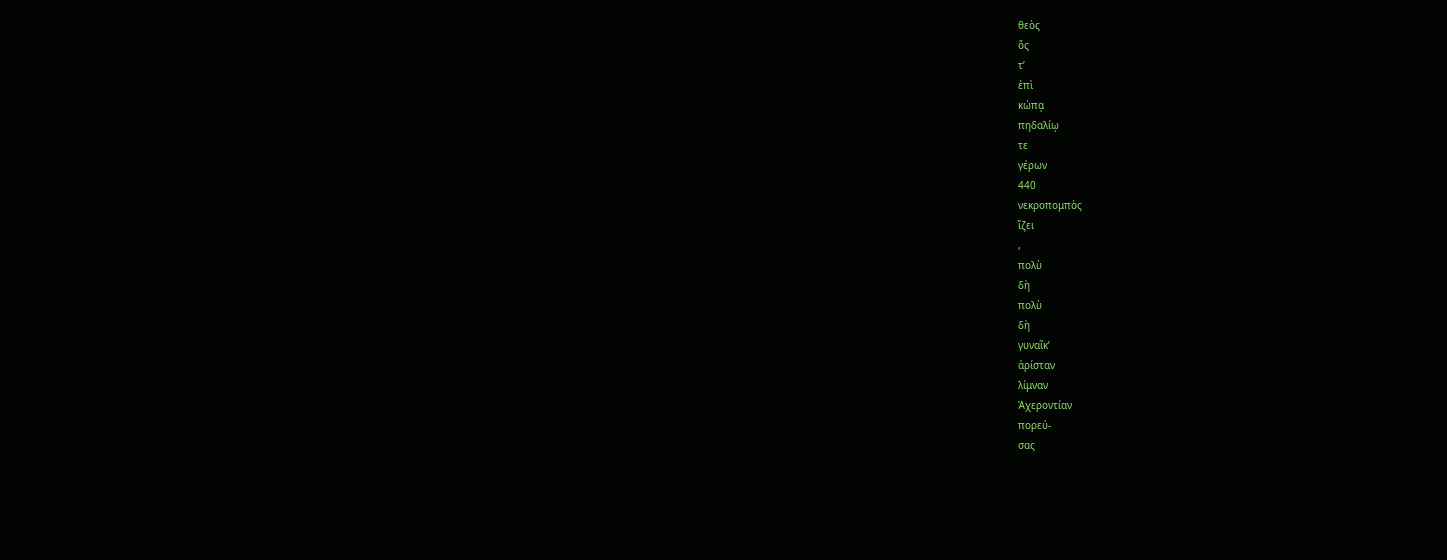θεὸς
ὅς
τ’
ἐπὶ
κώπᾳ
πηδαλίῳ
τε
γέρων
440
νεκροπομπὸς
ἵζει
,
πολὺ
δὴ
πολὺ
δὴ
γυναῖκ’
ἀρίσταν
λίμναν
Ἀχεροντίαν
πορεύ-
σας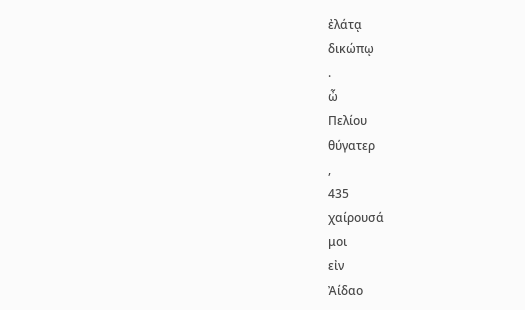ἐλάτᾳ
δικώπῳ
.
ὦ
Πελίου
θύγατερ
,
435
χαίρουσά
μοι
εἰν
Ἀίδαο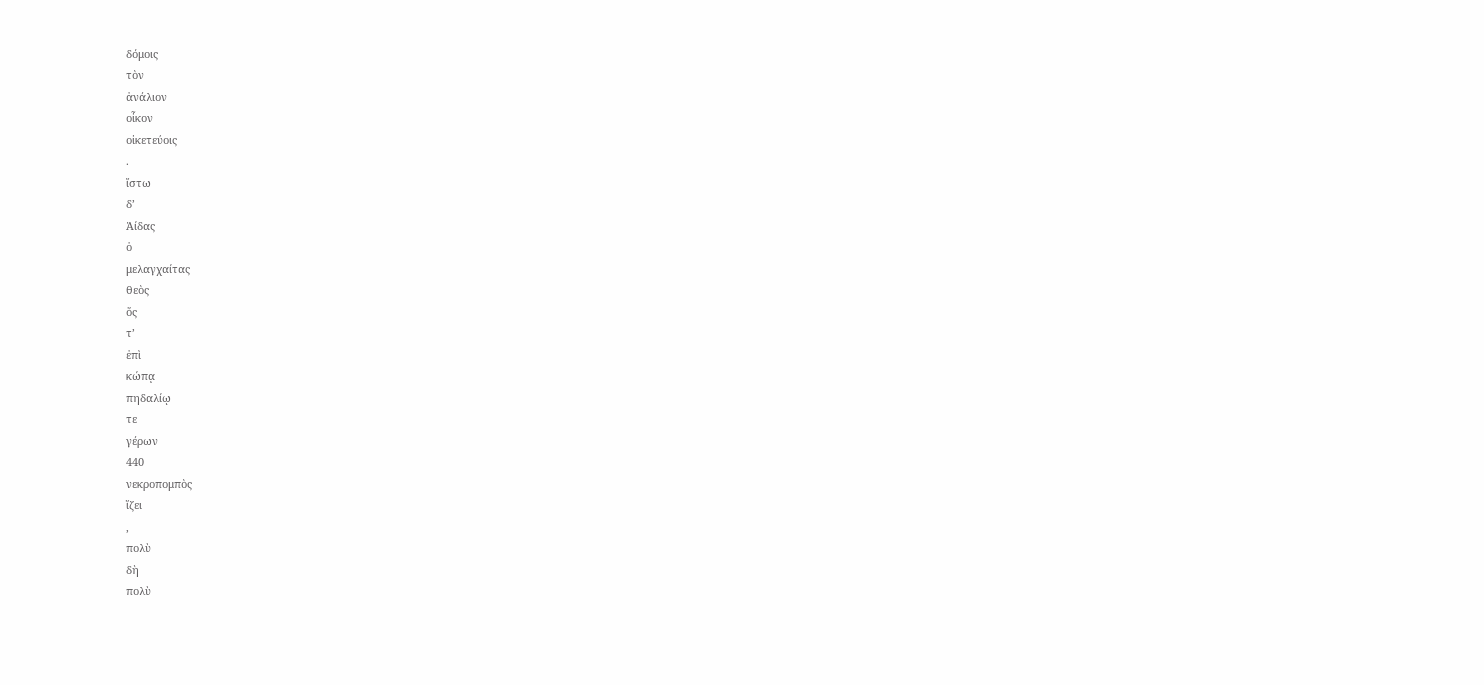δόμοις
τὸν
ἀνάλιον
οἶκον
οἰκετεύοις
.
ἴστω
δ’
Ἀίδας
ὁ
μελαγχαίτας
θεὸς
ὅς
τ’
ἐπὶ
κώπᾳ
πηδαλίῳ
τε
γέρων
440
νεκροπομπὸς
ἵζει
,
πολὺ
δὴ
πολὺ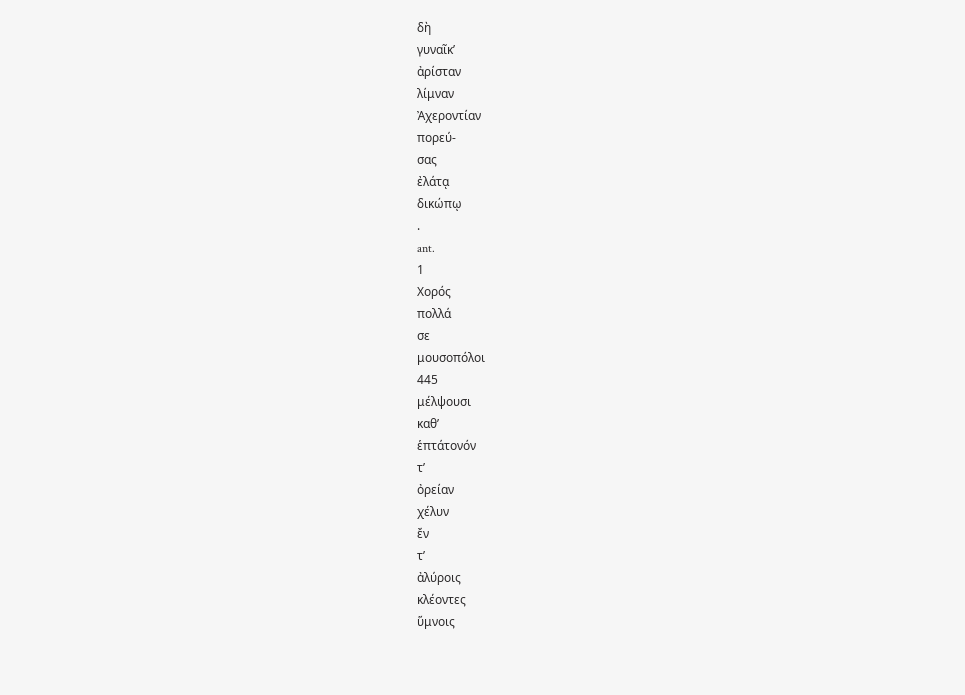δὴ
γυναῖκ’
ἀρίσταν
λίμναν
Ἀχεροντίαν
πορεύ-
σας
ἐλάτᾳ
δικώπῳ
.
ant.
1
Χορός
πολλά
σε
μουσοπόλοι
445
μέλψουσι
καθ’
ἑπτάτονόν
τ’
ὀρείαν
χέλυν
ἔν
τ’
ἀλύροις
κλέοντες
ὕμνοις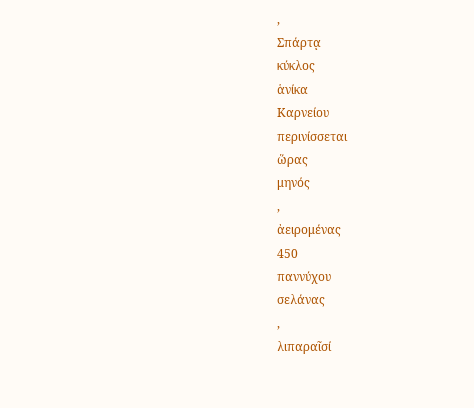,
Σπάρτᾳ
κύκλος
ἁνίκα
Καρνείου
περινίσσεται
ὥρας
μηνός
,
ἀειρομένας
450
παννύχου
σελάνας
,
λιπαραῖσί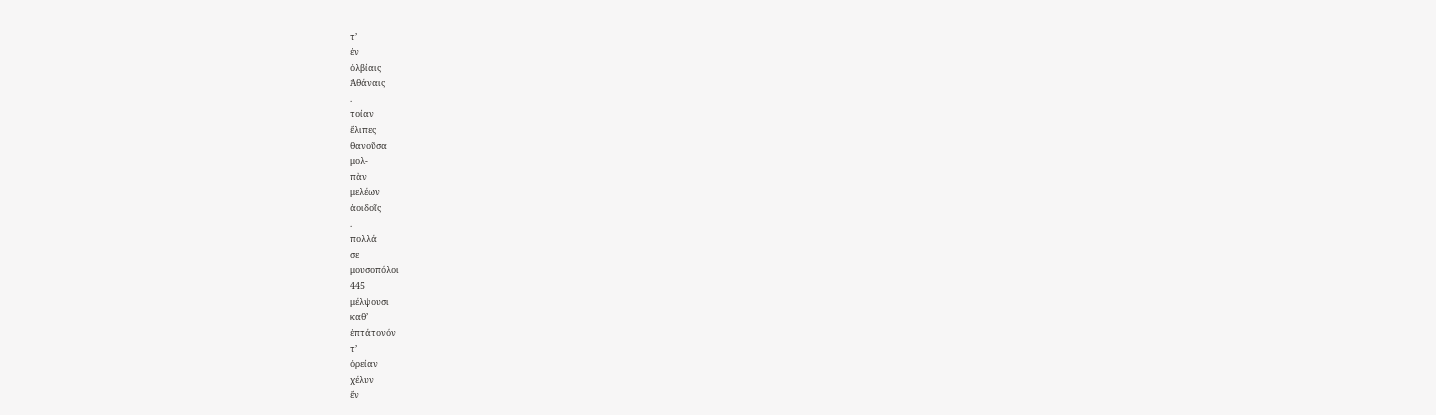τ’
ἐν
ὀλβίαις
Ἀθάναις
.
τοίαν
ἔλιπες
θανοῦσα
μολ-
πὰν
μελέων
ἀοιδοῖς
.
πολλά
σε
μουσοπόλοι
445
μέλψουσι
καθ’
ἑπτάτονόν
τ’
ὀρείαν
χέλυν
ἔν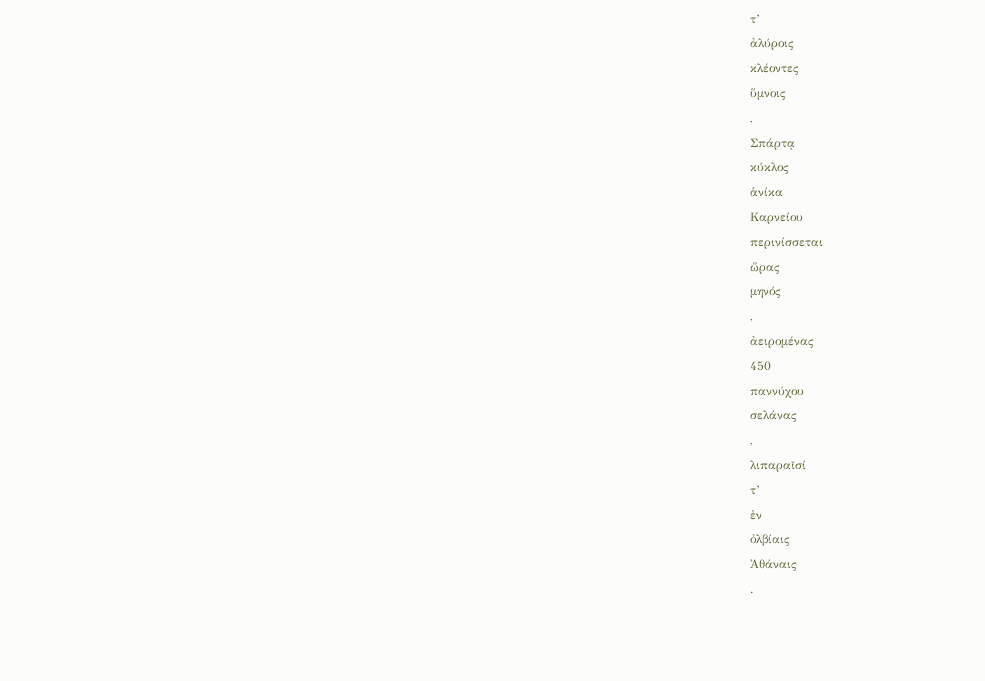τ’
ἀλύροις
κλέοντες
ὕμνοις
,
Σπάρτᾳ
κύκλος
ἁνίκα
Καρνείου
περινίσσεται
ὥρας
μηνός
,
ἀειρομένας
450
παννύχου
σελάνας
,
λιπαραῖσί
τ’
ἐν
ὀλβίαις
Ἀθάναις
.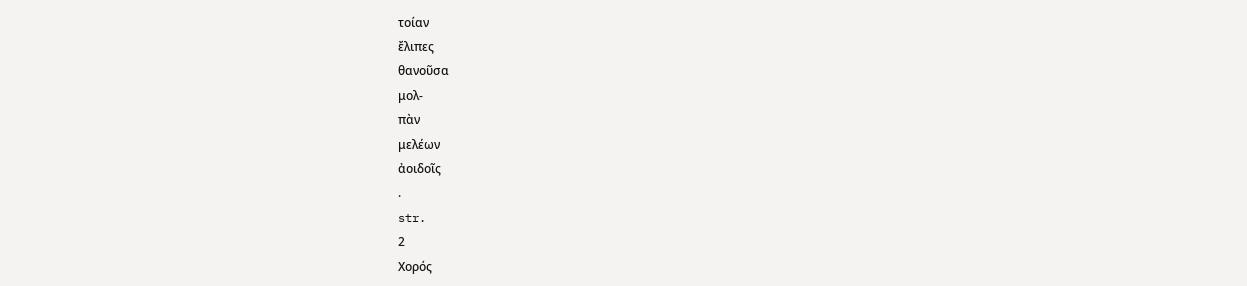τοίαν
ἔλιπες
θανοῦσα
μολ-
πὰν
μελέων
ἀοιδοῖς
.
str.
2
Χορός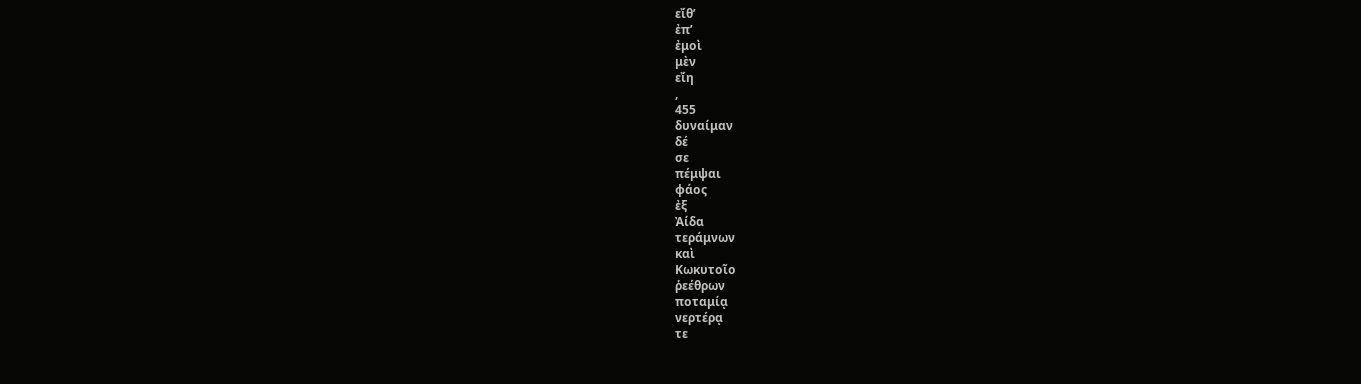εἴθ’
ἐπ’
ἐμοὶ
μὲν
εἴη
,
455
δυναίμαν
δέ
σε
πέμψαι
φάος
ἐξ
Ἀίδα
τεράμνων
καὶ
Κωκυτοῖο
ῥεέθρων
ποταμίᾳ
νερτέρᾳ
τε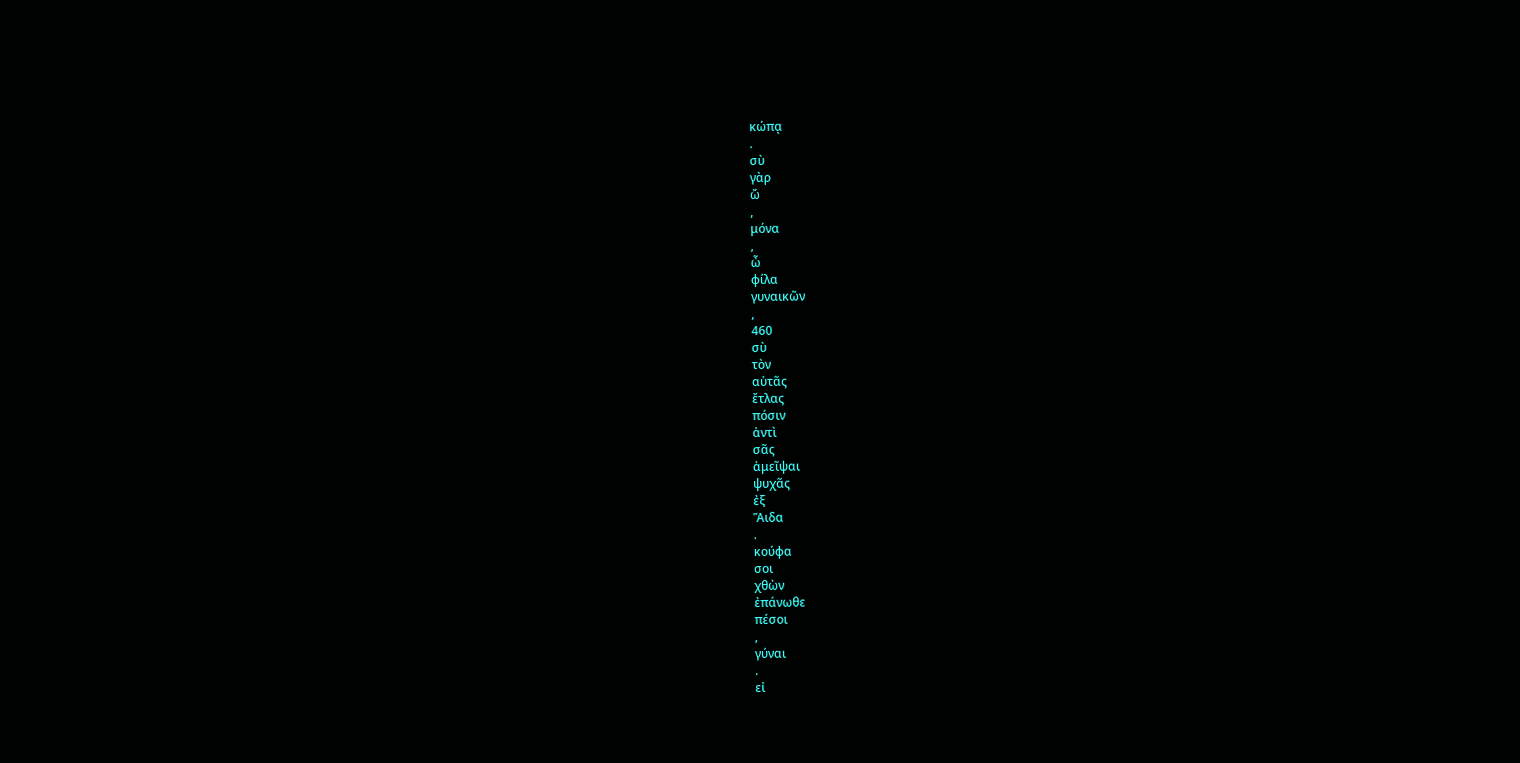κώπᾳ
.
σὺ
γὰρ
ὤ
,
μόνα
,
ὦ
φίλα
γυναικῶν
,
460
σὺ
τὸν
αὑτᾶς
ἔτλας
πόσιν
ἀντὶ
σᾶς
ἀμεῖψαι
ψυχᾶς
ἐξ
Ἅιδα
.
κούφα
σοι
χθὼν
ἐπάνωθε
πέσοι
,
γύναι
.
εἰ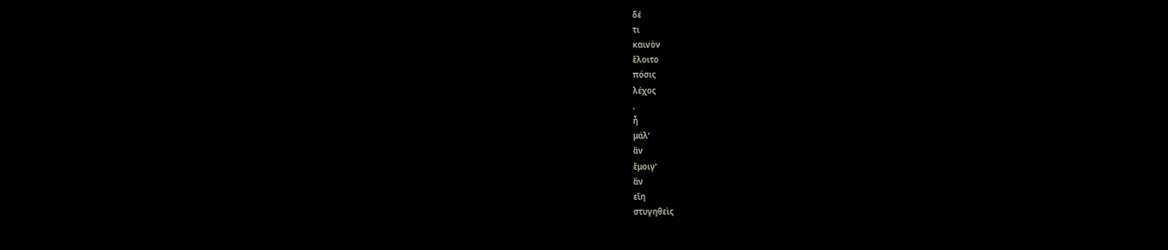δέ
τι
καινὸν
ἕλοιτο
πόσις
λέχος
,
ἦ
μάλ’
ἂν
ἔμοιγ’
ἂν
εἴη
στυγηθεὶς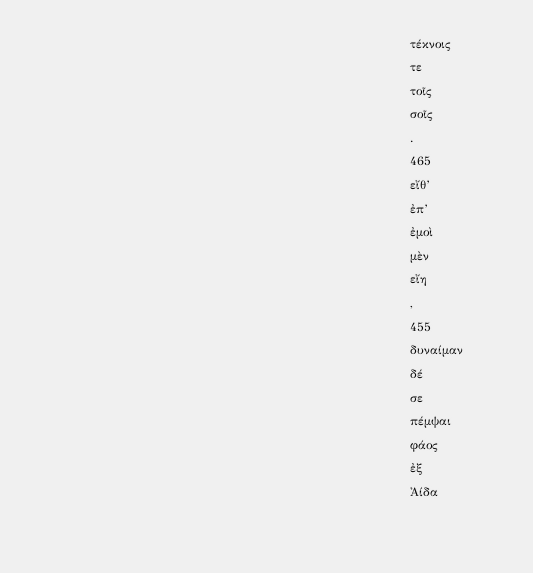τέκνοις
τε
τοῖς
σοῖς
.
465
εἴθ’
ἐπ’
ἐμοὶ
μὲν
εἴη
,
455
δυναίμαν
δέ
σε
πέμψαι
φάος
ἐξ
Ἀίδα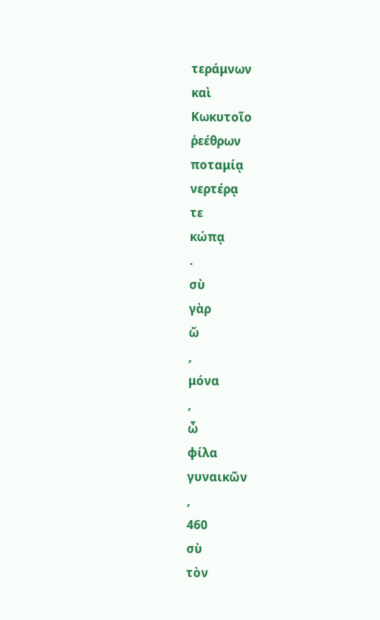τεράμνων
καὶ
Κωκυτοῖο
ῥεέθρων
ποταμίᾳ
νερτέρᾳ
τε
κώπᾳ
.
σὺ
γὰρ
ὤ
,
μόνα
,
ὦ
φίλα
γυναικῶν
,
460
σὺ
τὸν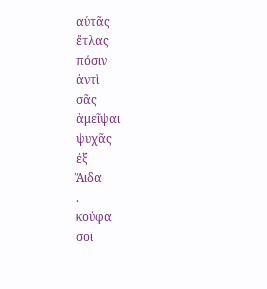αὑτᾶς
ἔτλας
πόσιν
ἀντὶ
σᾶς
ἀμεῖψαι
ψυχᾶς
ἐξ
Ἅιδα
.
κούφα
σοι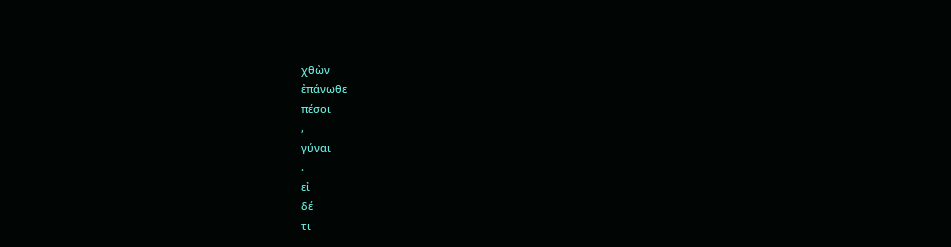χθὼν
ἐπάνωθε
πέσοι
,
γύναι
.
εἰ
δέ
τι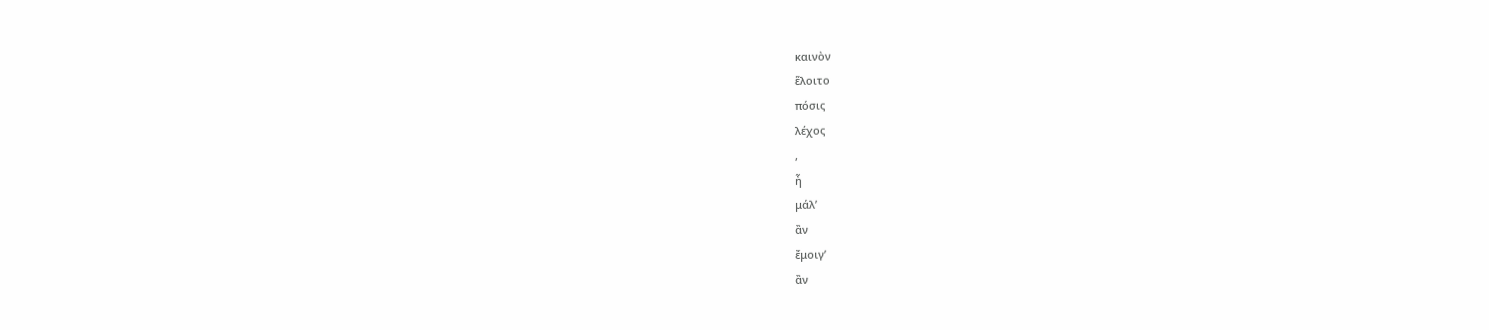καινὸν
ἕλοιτο
πόσις
λέχος
,
ἦ
μάλ’
ἂν
ἔμοιγ’
ἂν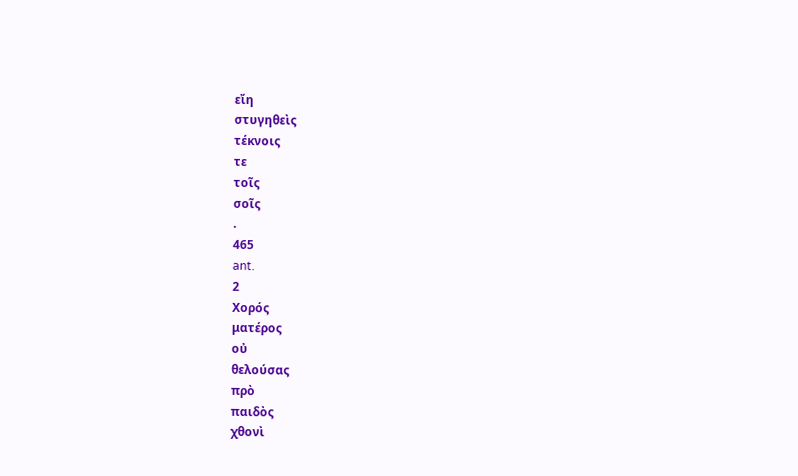εἴη
στυγηθεὶς
τέκνοις
τε
τοῖς
σοῖς
.
465
ant.
2
Χορός
ματέρος
οὐ
θελούσας
πρὸ
παιδὸς
χθονὶ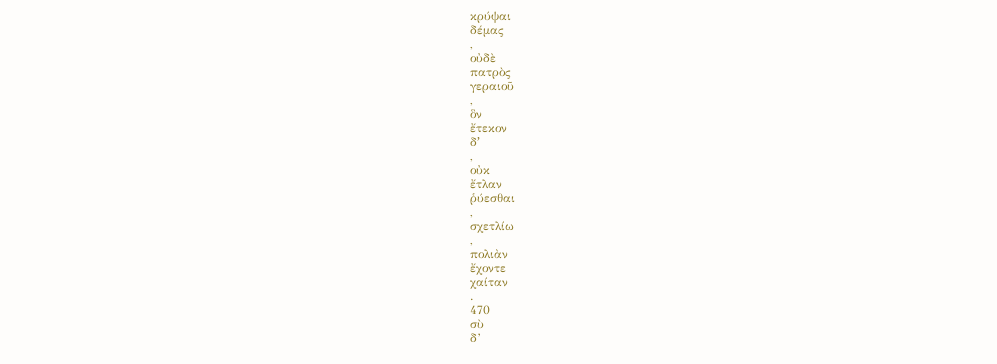κρύψαι
δέμας
,
οὐδὲ
πατρὸς
γεραιοῦ
,
ὃν
ἔτεκον
δʼ
,
οὐκ
ἔτλαν
ῥύεσθαι
,
σχετλίω
,
πολιὰν
ἔχοντε
χαίταν
.
470
σὺ
δ’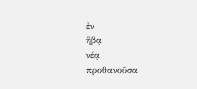ἐν
ἥβᾳ
νέᾳ
προθανοῦσα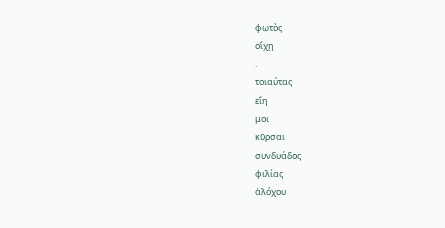φωτὸς
οἴχῃ
.
τοιαύτας
εἴη
μοι
κῦρσαι
συνδυάδος
φιλίας
ἀλόχου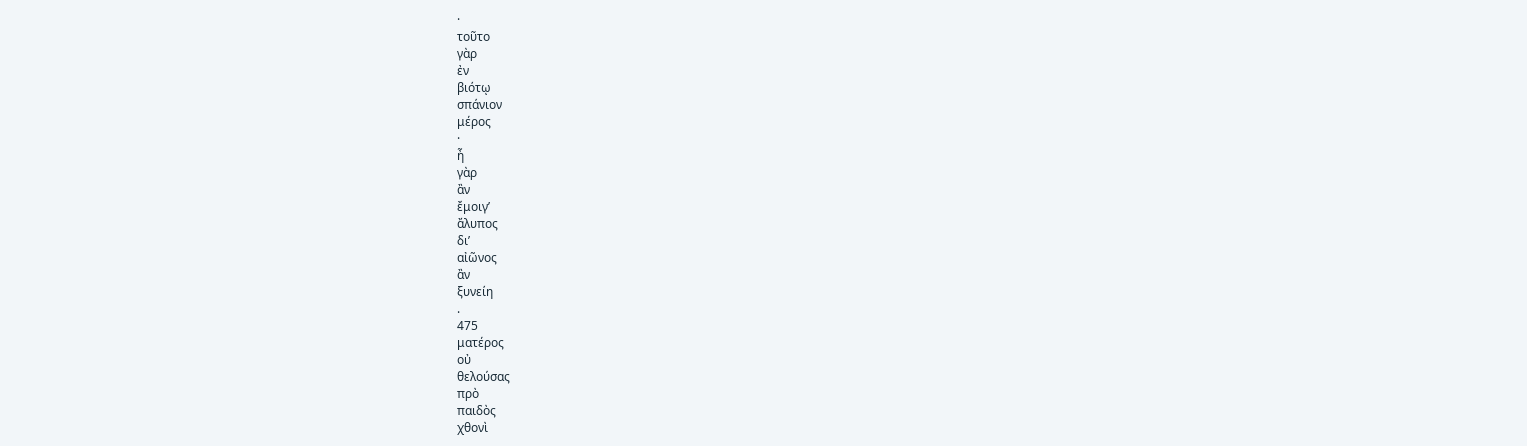·
τοῦτο
γὰρ
ἐν
βιότῳ
σπάνιον
μέρος
·
ἦ
γὰρ
ἂν
ἔμοιγ’
ἄλυπος
δι’
αἰῶνος
ἂν
ξυνείη
.
475
ματέρος
οὐ
θελούσας
πρὸ
παιδὸς
χθονὶ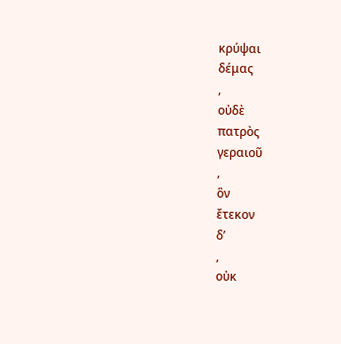κρύψαι
δέμας
,
οὐδὲ
πατρὸς
γεραιοῦ
,
ὃν
ἔτεκον
δʼ
,
οὐκ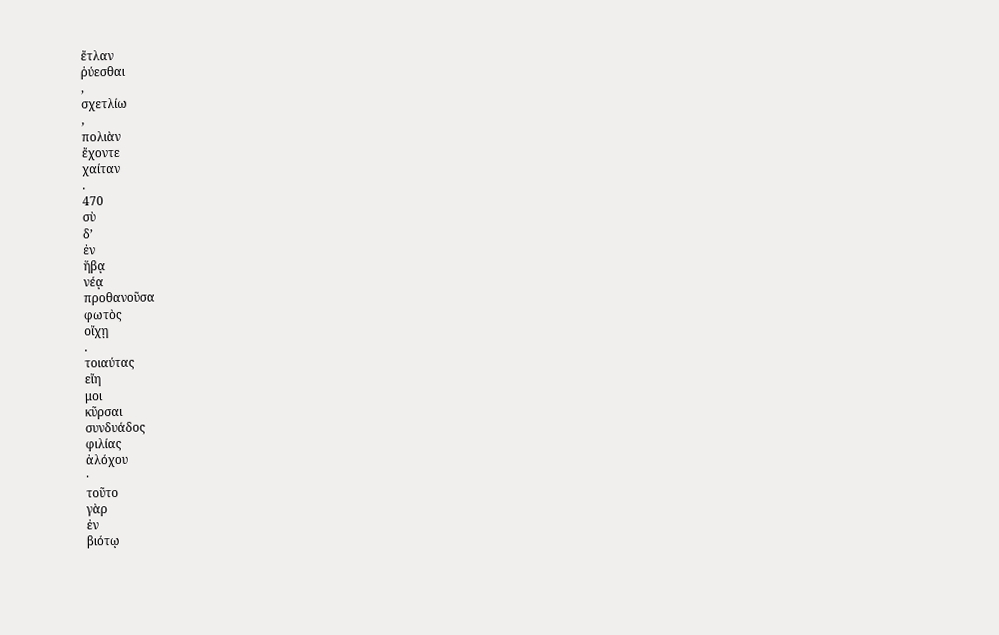ἔτλαν
ῥύεσθαι
,
σχετλίω
,
πολιὰν
ἔχοντε
χαίταν
.
470
σὺ
δ’
ἐν
ἥβᾳ
νέᾳ
προθανοῦσα
φωτὸς
οἴχῃ
.
τοιαύτας
εἴη
μοι
κῦρσαι
συνδυάδος
φιλίας
ἀλόχου
·
τοῦτο
γὰρ
ἐν
βιότῳ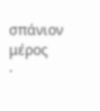σπάνιον
μέρος
·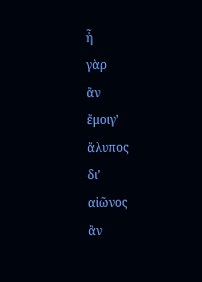ἦ
γὰρ
ἂν
ἔμοιγ’
ἄλυπος
δι’
αἰῶνος
ἂν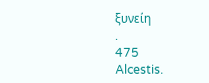ξυνείη
.
475
Alcestis.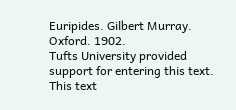Euripides. Gilbert Murray. Oxford. 1902.
Tufts University provided support for entering this text.
This text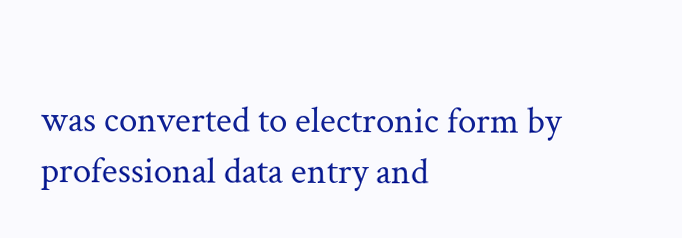was converted to electronic form by professional data entry and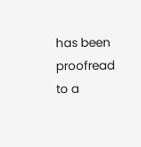has been proofread to a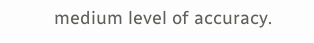medium level of accuracy.